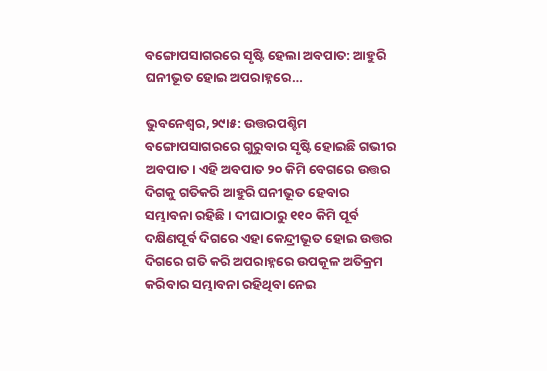ବଙ୍ଗୋପସାଗରରେ ସୃଷ୍ଟି ହେଲା ଅବପାତ: ଆହୁରି ଘନୀଭୂତ ହୋଇ ଅପରାହ୍ନରେ…

ଭୁବନେଶ୍ୱର,୨୯ା୫: ଉତ୍ତରପଶ୍ଚିମ ବଙ୍ଗୋପସାଗରରେ ଗୁରୁବାର ସୃଷ୍ଟି ହୋଇଛି ଗଭୀର ଅବପାତ। ଏହି ଅବପାତ ୨୦ କିମି ବେଗରେ ଉତ୍ତର ଦିଗକୁ ଗତିକରି ଆହୁରି ଘନୀଭୂତ ହେବାର ସମ୍ଭାବନା ରହିଛି। ଦୀଘାଠାରୁ ୧୧୦ କିମି ପୂର୍ବ ଦକ୍ଷିଣପୂର୍ବ ଦିଗରେ ଏହା କେନ୍ଦ୍ରୀଭୂତ ହୋଇ ଉତ୍ତର ଦିଗରେ ଗତି କରି ଅପରାହ୍ନରେ ଉପକୂଳ ଅତିକ୍ରମ କରିବାର ସମ୍ଭାବନା ରହିଥିବା ନେଇ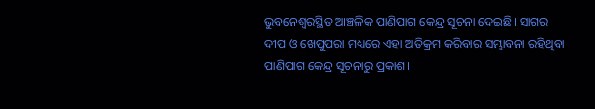ଭୁବନେଶ୍ୱରସ୍ଥିତ ଆଞ୍ଚଳିକ ପାଣିପାଗ କେନ୍ଦ୍ର ସୂଚନା ଦେଇଛି। ସାଗର ଦୀପ ଓ ଖେପୁପରା ମଧ୍ୟରେ ଏହା ଅତିକ୍ରମ କରିବାର ସମ୍ଭାବନା ରହିଥିବା ପାଣିପାଗ କେନ୍ଦ୍ର ସୂଚନାରୁ ପ୍ରକାଶ।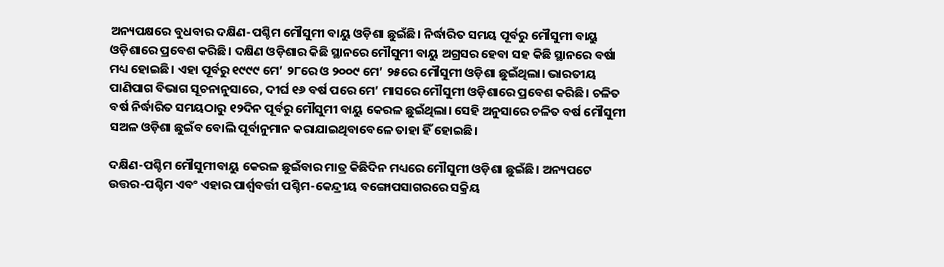ଅନ୍ୟପକ୍ଷରେ ବୁଧବାର ଦକ୍ଷିଣ-ପଶ୍ଚିମ ମୌସୁମୀ ବାୟୁ ଓଡ଼ିଶା ଛୁଇଁଛି। ନିର୍ଦ୍ଧାରିତ ସମୟ ପୂର୍ବରୁ ମୌସୁମୀ ବାୟୁ ଓଡ଼ିଶାରେ ପ୍ରବେଶ କରିଛି। ଦକ୍ଷିଣ ଓଡ଼ିଶାର କିଛି ସ୍ଥାନରେ ମୌସୁମୀ ବାୟୁ ଅଗ୍ରସର ହେବା ସହ କିଛି ସ୍ଥାନରେ ବର୍ଷା ମଧ୍ୟ ହୋଇଛି। ଏହା ପୂର୍ବରୁ ୧୯୯୯ ମେ’ ୨୮ରେ ଓ ୨୦୦୯ ମେ’ ୨୫ରେ ମୌସୁମୀ ଓଡ଼ିଶା ଛୁଇଁଥିଲା। ଭାରତୀୟ ପାଣିପାଗ ବିଭାଗ ସୂଚନାନୁସାରେ, ଦୀର୍ଘ ୧୬ ବର୍ଷ ପରେ ମେ’ ମାସରେ ମୌସୁମୀ ଓଡ଼ିଶାରେ ପ୍ରବେଶ କରିଛି। ଚଳିତ ବର୍ଷ ନିର୍ଦ୍ଧାରିତ ସମୟଠାରୁ ୧୨ଦିନ ପୂର୍ବରୁ ମୌସୁମୀ ବାୟୁ କେରଳ ଛୁଇଁଥିଲା। ସେହି ଅନୁସାରେ ଚଳିତ ବର୍ଷ ମୌସୁମୀ ସଅଳ ଓଡ଼ିଶା ଛୁଇଁବ ବୋଲି ପୂର୍ବାନୁମାନ କରାଯାଇଥିବାବେଳେ ତାହା ହିଁ ହୋଇଛି।

ଦକ୍ଷିଣ-ପଶ୍ଚିମ ମୌସୁମୀବାୟୁ କେରଳ ଛୁଇଁବାର ମାତ୍ର କିଛିଦିନ ମଧ୍ୟରେ ମୌସୁମୀ ଓଡ଼ିଶା ଛୁଇଁଛି। ଅନ୍ୟପଟେ ଉତ୍ତର-ପଶ୍ଚିମ ଏବଂ ଏହାର ପାର୍ଶ୍ୱବର୍ତ୍ତୀ ପଶ୍ଚିମ-କେନ୍ଦ୍ରୀୟ ବଙ୍ଗୋପସାଗରରେ ସକ୍ରିୟ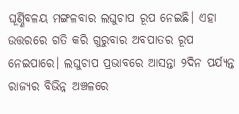ଘୂର୍ଣ୍ଣିବଳୟ ମଙ୍ଗଳବାର ଲଘୁଚାପ ରୂପ ନେଇଛି। ଏହା ଉତ୍ତରରେ ଗତି କରି ଗୁରୁବାର ଅବପାତର ରୂପ ନେଇପାରେ। ଲଘୁଚାପ ପ୍ରଭାବରେ ଆସନ୍ତା ୨ଦିନ ପର୍ଯ୍ୟନ୍ତ ରାଜ୍ୟର ବିଭିନ୍ନ ଅଞ୍ଚଳରେ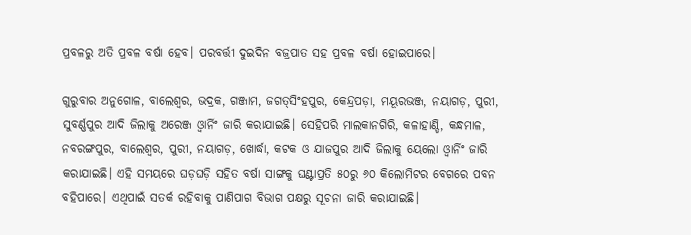ପ୍ରବଳରୁ ଅତି ପ୍ରବଳ ବର୍ଷା ହେବ। ପରବର୍ତ୍ତୀ ଦୁଇଦିନ ବଜ୍ରପାତ ସହ ପ୍ରବଳ ବର୍ଷା ହୋଇପାରେ।

ଗୁରୁବାର ଅନୁଗୋଳ, ବାଲେଶ୍ୱର, ଭଦ୍ରକ, ଗଞ୍ଜାମ, ଜଗତ୍‌ସିଂହପୁର, କେନ୍ଦ୍ରପଡ଼ା, ମୟୂରଭଞ୍ଜ, ନୟାଗଡ଼, ପୁରୀ, ସୁବର୍ଣ୍ଣପୁର ଆଦି ଜିଲାକୁ ଅରେଞ୍ଜ ଓ୍ବାର୍ନିଂ ଜାରି କରାଯାଇଛି। ସେହିପରି ମାଲକାନଗିରି, କଳାହାଣ୍ଡି, କନ୍ଧମାଳ, ନବରଙ୍ଗପୁର, ବାଲେଶ୍ୱର, ପୁରୀ, ନୟାଗଡ଼, ଖୋର୍ଦ୍ଧା, କଟକ ଓ ଯାଜପୁର ଆଦି ଜିଲାକୁ ୟେଲୋ ଓ୍ବାର୍ନିଂ ଜାରି କରାଯାଇଛି। ଏହି ସମୟରେ ଘଡ଼ଘଡ଼ି ସହିତ ବର୍ଷା ସାଙ୍ଗକୁ ଘଣ୍ଟାପ୍ରତି ୫୦ରୁ ୬୦ କିଲୋମିଟର ବେଗରେ ପବନ ବହିପାରେ। ଏଥିପାଇଁ ସତର୍କ ରହିବାକୁ ପାଣିପାଗ ବିଭାଗ ପକ୍ଷରୁ ସୂଚନା ଜାରି କରାଯାଇଛି।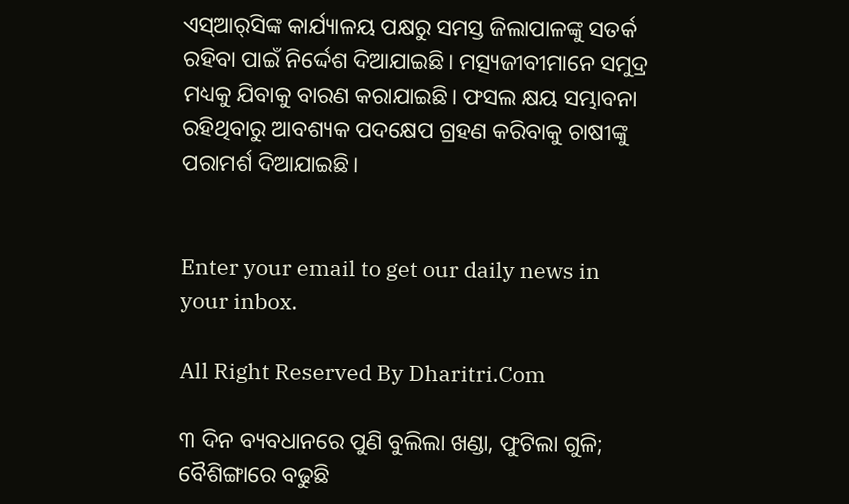ଏସ୍‌ଆର୍‌ସିଙ୍କ କାର୍ଯ୍ୟାଳୟ ପକ୍ଷରୁ ସମସ୍ତ ଜିଲାପାଳଙ୍କୁ ସତର୍କ ରହିବା ପାଇଁ ନିର୍ଦ୍ଦେଶ ଦିଆଯାଇଛି। ମତ୍ସ୍ୟଜୀବୀମାନେ ସମୁଦ୍ର ମଧ୍ୟକୁ ଯିବାକୁ ବାରଣ କରାଯାଇଛି। ଫସଲ କ୍ଷୟ ସମ୍ଭାବନା ରହିଥିବାରୁ ଆବଶ୍ୟକ ପଦକ୍ଷେପ ଗ୍ରହଣ କରିବାକୁ ଚାଷୀଙ୍କୁ ପରାମର୍ଶ ଦିଆଯାଇଛି।


Enter your email to get our daily news in your inbox.

All Right Reserved By Dharitri.Com

୩ ଦିନ ବ୍ୟବଧାନରେ ପୁଣି ବୁଲିଲା ଖଣ୍ଡା, ଫୁଟିଲା ଗୁଳି; ବୈଶିଙ୍ଗାରେ ବଢୁଛି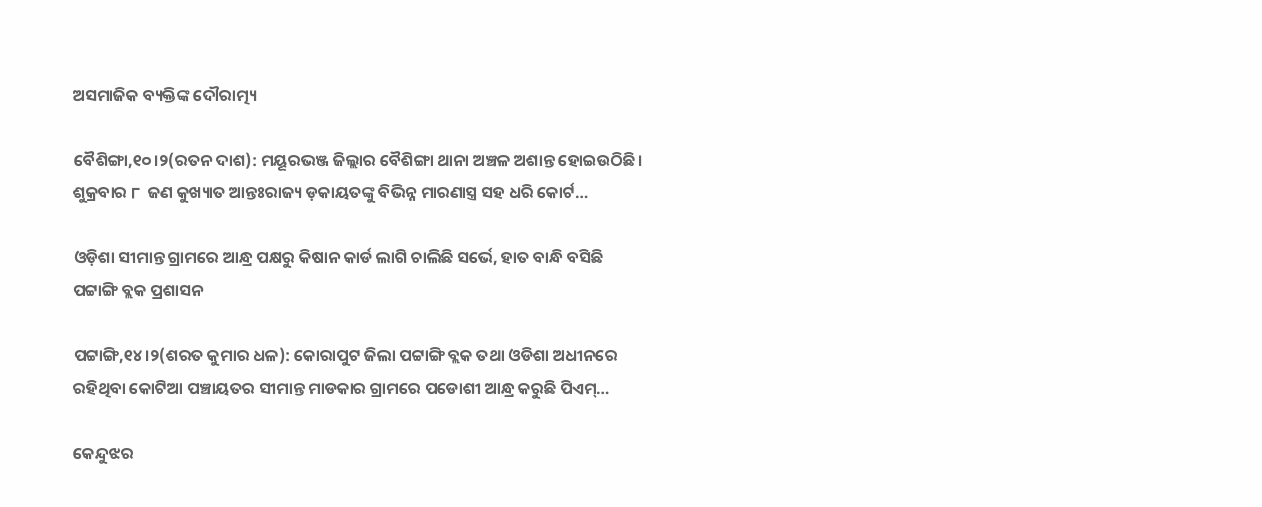ଅସମାଜିକ ବ୍ୟକ୍ତିଙ୍କ ଦୌରାତ୍ମ୍ୟ

ବୈଶିଙ୍ଗା,୧୦।୨(ରତନ ଦାଶ): ମୟୂରଭଞ୍ଜ ଜିଲ୍ଲାର ବୈଶିଙ୍ଗା ଥାନା ଅଞ୍ଚଳ ଅଶାନ୍ତ ହୋଇଉଠିଛି। ଶୁକ୍ରବାର ୮  ଜଣ କୁଖ୍ୟାତ ଆନ୍ତଃରାଜ୍ୟ ଡ଼କାୟତଙ୍କୁ ବିଭିନ୍ନ ମାରଣାସ୍ତ୍ର ସହ ଧରି କୋର୍ଟ…

ଓଡ଼ିଶା ସୀମାନ୍ତ ଗ୍ରାମରେ ଆନ୍ଧ୍ର ପକ୍ଷରୁ କିଷାନ କାର୍ଡ ଲାଗି ଚାଲିଛି ସର୍ଭେ, ହାତ ବାନ୍ଧି ବସିଛି ପଟ୍ଟାଙ୍ଗି ବ୍ଲକ ପ୍ରଶାସନ

ପଟ୍ଟାଙ୍ଗି,୧୪।୨(ଶରତ କୁମାର ଧଳ): କୋରାପୁଟ ଜିଲା ପଟ୍ଟାଙ୍ଗି ବ୍ଲକ ତଥା ଓଡିଶା ଅଧୀନରେ ରହିଥିବା କୋଟିଆ ପଞ୍ଚାୟତର ସୀମାନ୍ତ ମାଡକାର ଗ୍ରାମରେ ପଡୋଶୀ ଆନ୍ଧ୍ର କରୁଛି ପିଏମ୍…

କେନ୍ଦୁଝର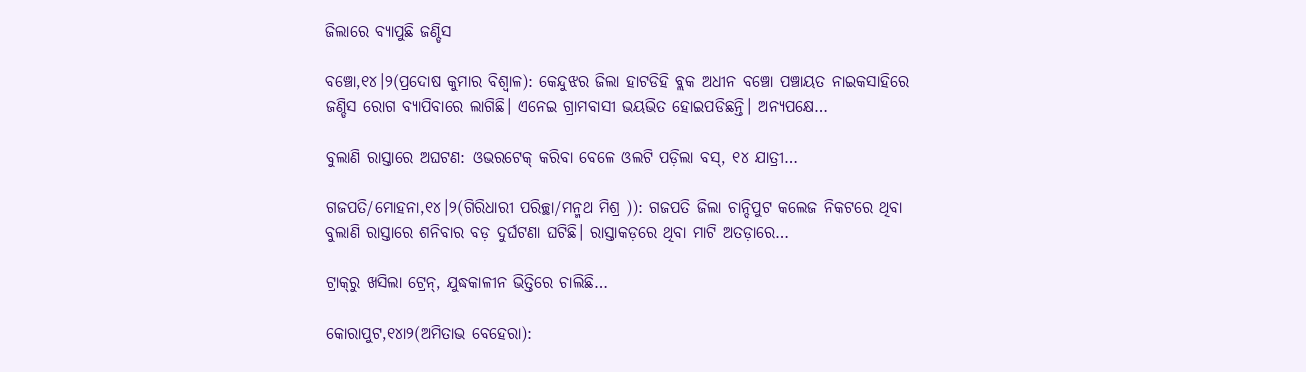ଜିଲାରେ ବ୍ୟାପୁଛି ଜଣ୍ଡିସ

ବଞ୍ଚୋ,୧୪।୨(ପ୍ରଦୋଷ କୁମାର ବିଶ୍ୱାଳ): କେନ୍ଦୁଝର ଜିଲା ହାଟଡିହି ବ୍ଲକ ଅଧୀନ ବଞ୍ଚୋ ପଞ୍ଚାୟତ ନାଇକସାହିରେ ଜଣ୍ଡିସ ରୋଗ ବ୍ୟାପିବାରେ ଲାଗିଛି। ଏନେଇ ଗ୍ରାମବାସୀ ଭୟଭିତ ହୋଇପଡିଛନ୍ତି। ଅନ୍ୟପକ୍ଷେ…

ବୁଲାଣି ରାସ୍ତାରେ ଅଘଟଣ: ଓଭରଟେକ୍‌ କରିବା ବେଳେ ଓଲଟି ପଡ଼ିଲା ବସ୍‌, ୧୪ ଯାତ୍ରୀ…

ଗଜପତି/ମୋହନା,୧୪।୨(ଗିରିଧାରୀ ପରିଚ୍ଛା/ମନ୍ମଥ ମିଶ୍ର )): ଗଜପତି ଜିଲା ଚାନ୍ଦିପୁଟ କଲେଜ ନିକଟରେ ଥିବା ବୁଲାଣି ରାସ୍ତାରେ ଶନିବାର ବଡ଼ ଦୁର୍ଘଟଣା ଘଟିଛି। ରାସ୍ତାକଡ଼ରେ ଥିବା ମାଟି ଅତଡ଼ାରେ…

ଟ୍ରାକ୍‌ରୁ ଖସିଲା ଟ୍ରେନ୍‌, ଯୁଦ୍ଧକାଳୀନ ଭିତ୍ତିରେ ଚାଲିଛି…

କୋରାପୁଟ,୧୪ା୨(ଅମିତାଭ ବେହେରା):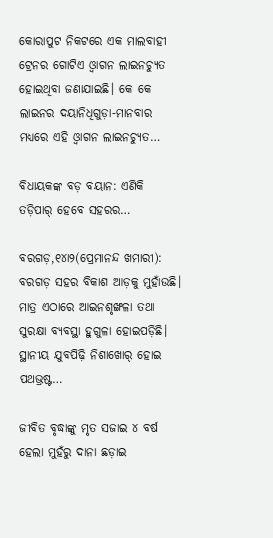କୋରାପୁଟ ନିକଟରେ ଏକ ମାଲବାହୀ ଟ୍ରେନର ଗୋଟିଏ ଓ୍ବାଗନ ଲାଇନଚ୍ୟୁତ ହୋଇଥିବା ଜଣାଯାଇଛି। କେ କେ ଲାଇନର ଦୟାନିଧିଗୁଡ଼ା-ମାନବାର ମଧ୍ୟରେ ଏହି ଓ୍ବାଗନ ଲାଇନଚ୍ୟୁତ…

ବିଧାୟକଙ୍କ ବଡ଼ ବୟାନ: ଏଣିକି ତଡ଼ିପାର୍‌ ହେବେ ସହରର…

ବରଗଡ଼,୧୪ା୨(ପ୍ରେମାନନ୍ଦ ଖମାରୀ): ବରଗଡ଼ ସହର ବିକାଶ ଆଡ଼କୁ ମୁହାଁଉଛି। ମାତ୍ର ଏଠାରେ ଆଇନଶୃଙ୍ଖଳା ତଥା ସୁରକ୍ଷା ବ୍ୟବସ୍ଥା ହୁଗୁଳା ହୋଇପଡ଼ିଛି। ସ୍ଥାନୀୟ ଯୁବପିଢ଼ି ନିଶାଖୋର୍‌ ହୋଇ ପଥଭ୍ରଷ୍ଟ…

ଜୀବିତ ବୃଦ୍ଧାଙ୍କୁ ମୃତ ସଜାଇ ୪ ବର୍ଷ ହେଲା ମୁହଁରୁ ଦାନା ଛଡ଼ାଇ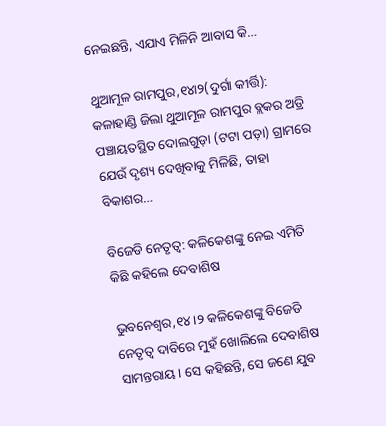ନେଇଛନ୍ତି, ଏଯାଏ ମିଳିନି ଆବାସ କି…

ଥୁଆମୂଳ ରାମପୁର,୧୪ା୨(ଦୁର୍ଗା କୀର୍ତ୍ତି): କଳାହାଣ୍ଡି ଜିଲା ଥୁଆମୂଳ ରାମପୁର ବ୍ଲକର ଅଡ୍ରି ପଞ୍ଚାୟତସ୍ଥିତ ଦୋଲଗୁଡ଼ା (ଟଟା ପଡ଼ା) ଗ୍ରାମରେ ଯେଉଁ ଦୃଶ୍ୟ ଦେଖିବାକୁ ମିଳିଛି, ତାହା ବିକାଶର…

ବିଜେଡି ନେତୃତ୍ୱ: କଳିକେଶଙ୍କୁ ନେଇ ଏମିତି କିଛି କହିଲେ ଦେବାଶିଷ

ଭୁବନେଶ୍ୱର,୧୪।୨ କଳିକେଶଙ୍କୁ ବିଜେଡି ନେତୃତ୍ୱ ଦାବିରେ ମୁହଁ ଖୋଲିଲେ ଦେବାଶିଷ ସାମନ୍ତରାୟ। ସେ କହିଛନ୍ତି, ସେ ଜଣେ ଯୁବ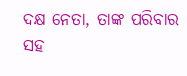ଦକ୍ଷ ନେତା, ତାଙ୍କ ପରିବାର ସହ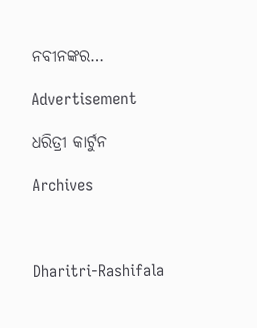ନବୀନଙ୍କର…

Advertisement

ଧରିତ୍ରୀ କାର୍ଟୁନ

Archives



Dharitri-Rashifala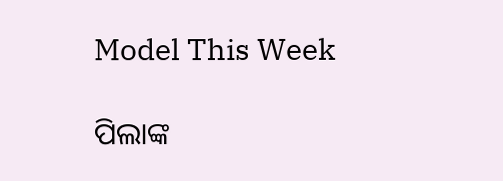Model This Week

ପିଲାଙ୍କ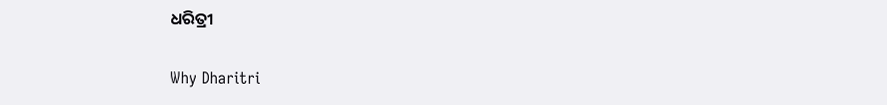ଧରିତ୍ରୀ

Why Dharitri